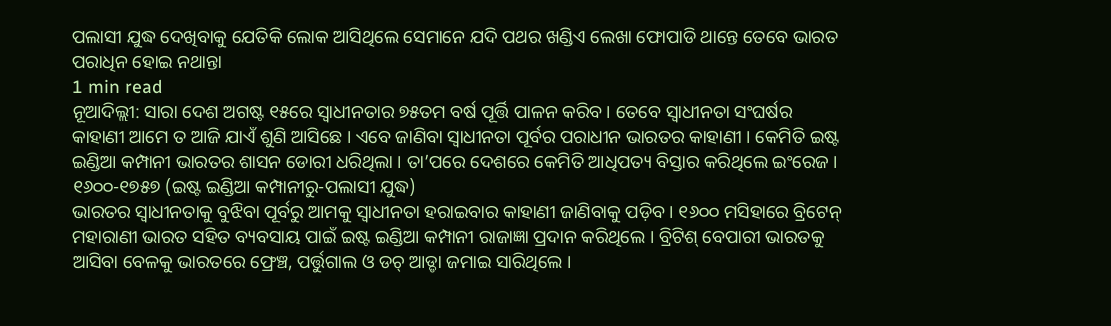ପଲାସୀ ଯୁଦ୍ଧ ଦେଖିବାକୁ ଯେତିକି ଲୋକ ଆସିଥିଲେ ସେମାନେ ଯଦି ପଥର ଖଣ୍ଡିଏ ଲେଖା ଫୋପାଡି ଥାନ୍ତେ ତେବେ ଭାରତ ପରାଧିନ ହୋଇ ନଥାନ୍ତା
1 min read
ନୂଆଦିଲ୍ଲୀ: ସାରା ଦେଶ ଅଗଷ୍ଟ ୧୫ରେ ସ୍ୱାଧୀନତାର ୭୫ତମ ବର୍ଷ ପୂର୍ତ୍ତି ପାଳନ କରିବ । ତେବେ ସ୍ୱାଧୀନତା ସଂଘର୍ଷର କାହାଣୀ ଆମେ ତ ଆଜି ଯାଏଁ ଶୁଣି ଆସିଛେ । ଏବେ ଜାଣିବା ସ୍ୱାଧୀନତା ପୂର୍ବର ପରାଧୀନ ଭାରତର କାହାଣୀ । କେମିତି ଇଷ୍ଟ ଇଣ୍ଡିଆ କମ୍ପାନୀ ଭାରତର ଶାସନ ଡୋରୀ ଧରିଥିଲା । ତା’ପରେ ଦେଶରେ କେମିତି ଆଧିପତ୍ୟ ବିସ୍ତାର କରିଥିଲେ ଇଂରେଜ ।
୧୬୦୦-୧୭୫୭ (ଇଷ୍ଟ ଇଣ୍ଡିଆ କମ୍ପାନୀରୁ-ପଲାସୀ ଯୁଦ୍ଧ)
ଭାରତର ସ୍ୱାଧୀନତାକୁ ବୁଝିବା ପୂର୍ବରୁ ଆମକୁ ସ୍ୱାଧୀନତା ହରାଇବାର କାହାଣୀ ଜାଣିବାକୁ ପଡ଼ିବ । ୧୬୦୦ ମସିହାରେ ବ୍ରିଟେନ୍ ମହାରାଣୀ ଭାରତ ସହିତ ବ୍ୟବସାୟ ପାଇଁ ଇଷ୍ଟ ଇଣ୍ଡିଆ କମ୍ପାନୀ ରାଜାଜ୍ଞା ପ୍ରଦାନ କରିଥିଲେ । ବ୍ରିଟିଶ୍ ବେପାରୀ ଭାରତକୁ ଆସିବା ବେଳକୁ ଭାରତରେ ଫ୍ରେଞ୍ଚ, ପର୍ତ୍ତୁଗାଲ ଓ ଡଚ୍ ଆଡ୍ଡା ଜମାଇ ସାରିଥିଲେ ।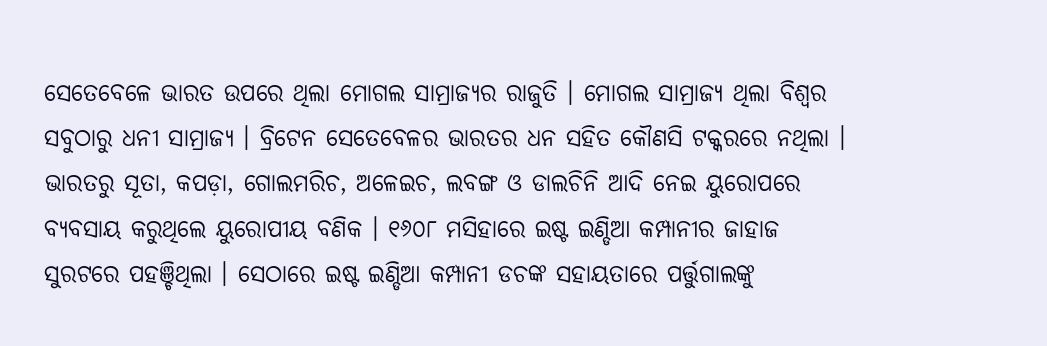ସେତେବେଳେ ଭାରତ ଉପରେ ଥିଲା ମୋଗଲ ସାମ୍ରାଜ୍ୟର ରାଜୁତି । ମୋଗଲ ସାମ୍ରାଜ୍ୟ ଥିଲା ବିଶ୍ୱର ସବୁଠାରୁ ଧନୀ ସାମ୍ରାଜ୍ୟ । ବ୍ରିଟେନ ସେତେବେଳର ଭାରତର ଧନ ସହିତ କୌଣସି ଟକ୍କରରେ ନଥିଲା ।
ଭାରତରୁ ସୂତା, କପଡ଼ା, ଗୋଲମରିଚ, ଅଳେଇଚ, ଲବଙ୍ଗ ଓ ଡାଲଚିନି ଆଦି ନେଇ ୟୁରୋପରେ ବ୍ୟବସାୟ କରୁଥିଲେ ୟୁରୋପୀୟ ବଣିକ । ୧୬୦୮ ମସିହାରେ ଇଷ୍ଟ ଇଣ୍ଡିଆ କମ୍ପାନୀର ଜାହାଜ ସୁରଟରେ ପହଞ୍ଚିଥିଲା । ସେଠାରେ ଇଷ୍ଟ ଇଣ୍ଡିଆ କମ୍ପାନୀ ଡଚଙ୍କ ସହାୟତାରେ ପର୍ତ୍ତୁଗାଲଙ୍କୁ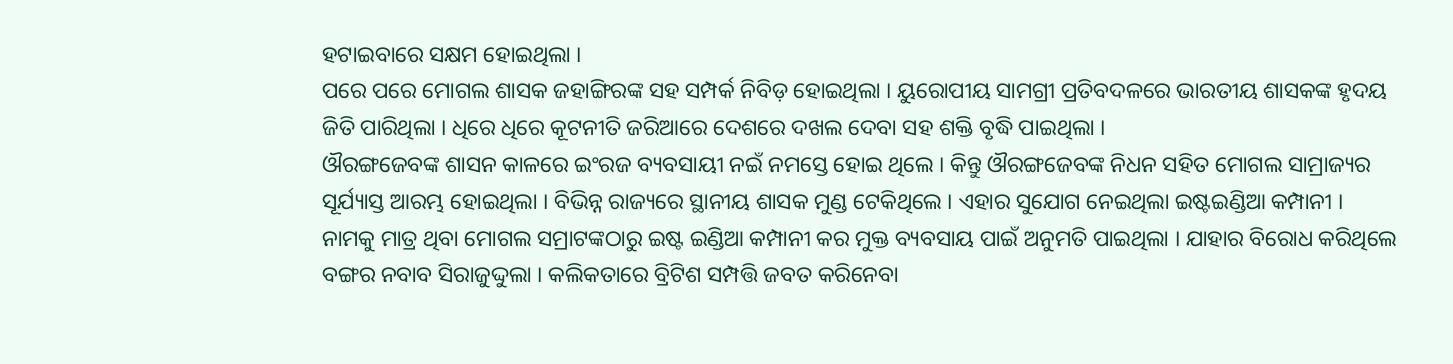ହଟାଇବାରେ ସକ୍ଷମ ହୋଇଥିଲା ।
ପରେ ପରେ ମୋଗଲ ଶାସକ ଜହାଙ୍ଗିରଙ୍କ ସହ ସମ୍ପର୍କ ନିବିଡ଼ ହୋଇଥିଲା । ୟୁରୋପୀୟ ସାମଗ୍ରୀ ପ୍ରତିବଦଳରେ ଭାରତୀୟ ଶାସକଙ୍କ ହୃଦୟ ଜିତି ପାରିଥିଲା । ଧିରେ ଧିରେ କୂଟନୀତି ଜରିଆରେ ଦେଶରେ ଦଖଲ ଦେବା ସହ ଶକ୍ତି ବୃଦ୍ଧି ପାଇଥିଲା ।
ଔରଙ୍ଗଜେବଙ୍କ ଶାସନ କାଳରେ ଇଂରଜ ବ୍ୟବସାୟୀ ନଇଁ ନମସ୍ତେ ହୋଇ ଥିଲେ । କିନ୍ତୁ ଔରଙ୍ଗଜେବଙ୍କ ନିଧନ ସହିତ ମୋଗଲ ସାମ୍ରାଜ୍ୟର ସୂର୍ଯ୍ୟାସ୍ତ ଆରମ୍ଭ ହୋଇଥିଲା । ବିଭିନ୍ନ ରାଜ୍ୟରେ ସ୍ଥାନୀୟ ଶାସକ ମୁଣ୍ଡ ଟେକିଥିଲେ । ଏହାର ସୁଯୋଗ ନେଇଥିଲା ଇଷ୍ଟଇଣ୍ଡିଆ କମ୍ପାନୀ । ନାମକୁ ମାତ୍ର ଥିବା ମୋଗଲ ସମ୍ରାଟଙ୍କଠାରୁ ଇଷ୍ଟ ଇଣ୍ଡିଆ କମ୍ପାନୀ କର ମୁକ୍ତ ବ୍ୟବସାୟ ପାଇଁ ଅନୁମତି ପାଇଥିଲା । ଯାହାର ବିରୋଧ କରିଥିଲେ ବଙ୍ଗର ନବାବ ସିରାଜୁଦ୍ଦୁଲା । କଲିକତାରେ ବ୍ରିଟିଶ ସମ୍ପତ୍ତି ଜବତ କରିନେବା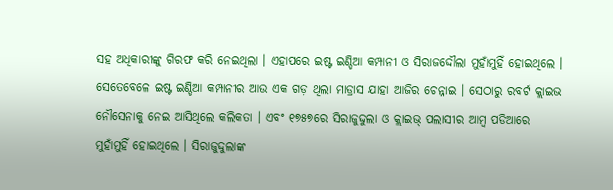ସହ ଅଧିକାରୀଙ୍କୁ ଗିରଫ କରି ନେଇଥିଲା । ଏହାପରେ ଇଷ୍ଟ ଇଣ୍ଡିଆ କମ୍ପାନୀ ଓ ସିରାଜଦ୍ଦୌଲା ମୁହାଁମୁହିଁ ହୋଇଥିଲେ ।
ସେତେବେଳେ ଇଷ୍ଟ ଇଣ୍ଡିଆ କମ୍ପାନୀର ଆଉ ଏକ ଗଡ଼ ଥିଲା ମାଡ୍ରାସ ଯାହା ଆଜିର ଚେନ୍ନାଇ । ସେଠାରୁ ରବର୍ଟ କ୍ଲାଇଭ ନୌସେନାକୁ ନେଇ ଆସିଥିଲେ କଲିକତା । ଏବଂ ୧୭୫୭ରେ ସିରାଜୁଦ୍ଦୁଲା ଓ କ୍ଲାଇଭ୍ ପଲାସୀର ଆମ୍ବ ପଡିଆରେ ମୁହାଁମୁହିଁ ହୋଇଥିଲେ । ସିରାଜୁଦ୍ଦୁଲାଙ୍କ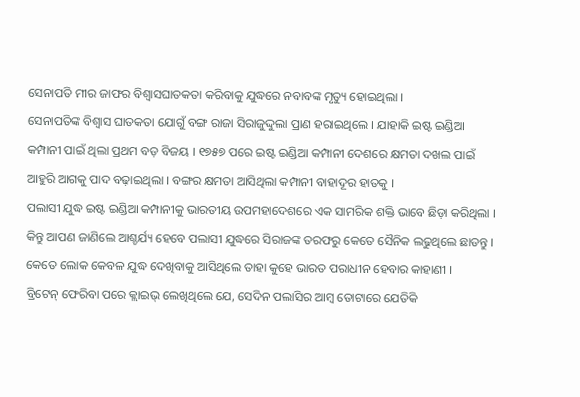ସେନାପତି ମୀର ଜାଫର ବିଶ୍ୱାସଘାତକତା କରିବାକୁ ଯୁଦ୍ଧରେ ନବାବଙ୍କ ମୃତ୍ୟୁ ହୋଇଥିଲା ।
ସେନାପତିଙ୍କ ବିଶ୍ୱାସ ଘାତକତା ଯୋଗୁଁ ବଙ୍ଗ ରାଜା ସିରାଜୁଦ୍ଦୁଲା ପ୍ରାଣ ହରାଇଥିଲେ । ଯାହାକି ଇଷ୍ଟ ଇଣ୍ଡିଆ କମ୍ପାନୀ ପାଇଁ ଥିଲା ପ୍ରଥମ ବଡ଼ ବିଜୟ । ୧୭୫୭ ପରେ ଇଷ୍ଟ ଇଣ୍ଡିଆ କମ୍ପାନୀ ଦେଶରେ କ୍ଷମତା ଦଖଲ ପାଇଁ ଆହୁରି ଆଗକୁ ପାଦ ବଢ଼ାଇଥିଲା । ବଙ୍ଗର କ୍ଷମତା ଆସିଥିଲା କମ୍ପାନୀ ବାହାଦୂର ହାତକୁ ।
ପଲାସୀ ଯୁଦ୍ଧ ଇଷ୍ଟ ଇଣ୍ଡିଆ କମ୍ପାନୀକୁ ଭାରତୀୟ ଉପମହାଦେଶରେ ଏକ ସାମରିକ ଶକ୍ତି ଭାବେ ଛିଡ଼ା କରିଥିଲା । କିନ୍ତୁ ଆପଣ ଜାଣିଲେ ଆଶ୍ଚର୍ଯ୍ୟ ହେବେ ପଲାସୀ ଯୁଦ୍ଧରେ ସିରାଜଙ୍କ ତରଫରୁ କେତେ ସୈନିକ ଲଢୁଥିଲେ ଛାଡନ୍ତୁ । କେତେ ଲୋକ କେବଳ ଯୁଦ୍ଧ ଦେଖିବାକୁ ଆସିଥିଲେ ତାହା କୁହେ ଭାରତ ପରାଧୀନ ହେବାର କାହାଣୀ ।
ବ୍ରିଟେନ୍ ଫେରିବା ପରେ କ୍ଲାଇଭ୍ ଲେଖିଥିଲେ ଯେ, ସେଦିନ ପଲାସିର ଆମ୍ବ ତୋଟାରେ ଯେତିକି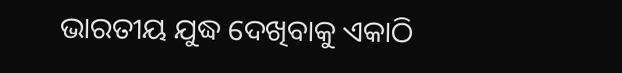ଭାରତୀୟ ଯୁଦ୍ଧ ଦେଖିବାକୁ ଏକାଠି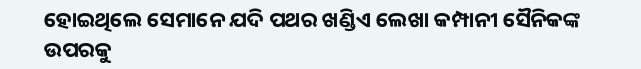ହୋଇଥିଲେ ସେମାନେ ଯଦି ପଥର ଖଣ୍ଡିଏ ଲେଖା କମ୍ପାନୀ ସୈନିକଙ୍କ ଉପରକୁ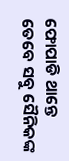ଫୋପାଡି ଥାନ୍ତେ ତେବେ ସବୁ ସୈନିକଙ୍କ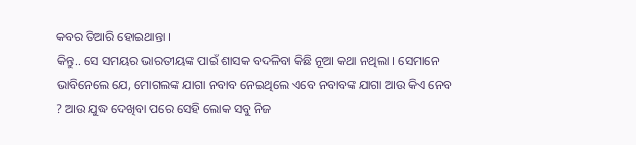କବର ତିଆରି ହୋଇଥାନ୍ତା ।
କିନ୍ତୁ.. ସେ ସମୟର ଭାରତୀୟଙ୍କ ପାଇଁ ଶାସକ ବଦଳିବା କିଛି ନୂଆ କଥା ନଥିଲା । ସେମାନେ ଭାବିନେଲେ ଯେ, ମୋଗଲଙ୍କ ଯାଗା ନବାବ ନେଇଥିଲେ ଏବେ ନବାବଙ୍କ ଯାଗା ଆଉ କିଏ ନେବ ? ଆଉ ଯୁଦ୍ଧ ଦେଖିବା ପରେ ସେହି ଲୋକ ସବୁ ନିଜ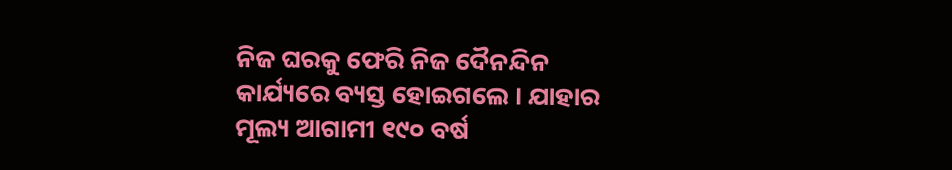ନିଜ ଘରକୁ ଫେରି ନିଜ ଦୈନନ୍ଦିନ କାର୍ଯ୍ୟରେ ବ୍ୟସ୍ତ ହୋଇଗଲେ । ଯାହାର ମୂଲ୍ୟ ଆଗାମୀ ୧୯୦ ବର୍ଷ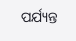ପର୍ଯ୍ୟନ୍ତ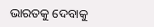ଭାରତକୁ ଦେବାକୁ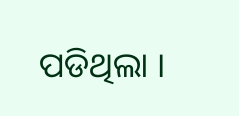ପଡିଥିଲା ।